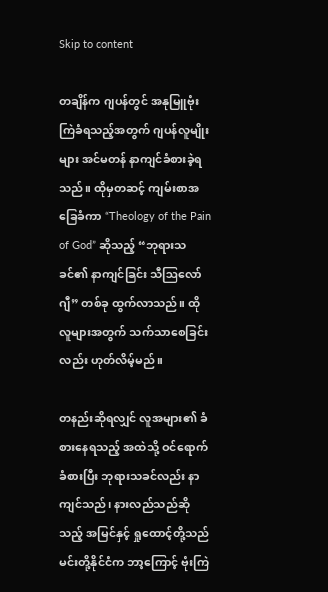Skip to content

တချိန်က ဂျပန်တွင် အနုမြူဗုံးကြဲခံရသည့်အတွက် ဂျပန်လူမျိုးများ အင်မတန် နာကျင်ခံစားခဲ့ရသည်။ ထိုမှတဆင့် ကျမ်းစာအခြေခံကာ “Theology of the Pain of God” ဆိုသည့် “ဘုရားသခင်၏ နာကျင်ခြင်း သီဩလော်ဂျီ” တစ်ခု ထွက်လာသည်။ ထိုလူများအတွက် သက်သာစေခြင်းလည်း ဟုတ်လိမ့်မည်။

တနည်းဆိုရလျှင် လူအများ၏ ခံစားနေရသည့် အထဲသို့ ဝင်ရောက်ခံစားပြီး ဘုရားသခင်လည်း နာကျင်သည်၊ နားလည်သည်ဆိုသည့် အမြင်နှင့် ရှုထောင့်တို့သည် မင်းတို့နိုင်ငံက ဘာ့ကြောင့် ဗုံးကြဲ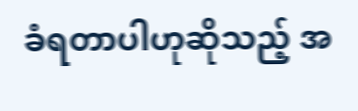ခံရတာပါဟုဆိုသည့် အ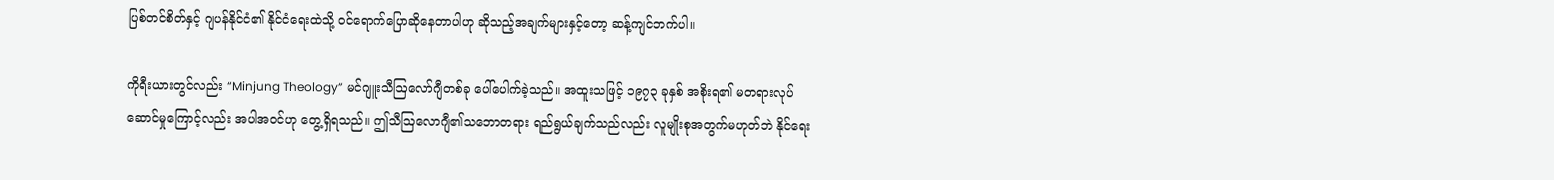ပြစ်တင်စိတ်နှင့် ဂျပန်နိုင်ငံ၏ နိုင်ငံရေးထဲသို့ ဝင်ရောက်ပြောဆိုနေတာပါဟု ဆိုသည့်အချက်များနှင့်တော့ ဆန့်ကျင်ဘက်ပါ။

ကိုရီးယားတွင်လည်း “Minjung Theology” မင်ဂျူးသီဩလော်ဂျီတစ်ခု ပေါ်ပေါက်ခဲ့သည်။ အထူးသဖြင့် ၁၉၇၃ ခုနှစ် အစိုးရ၏ မတရားလုပ်ဆောင်မှုကြောင့်လည်း အပါအဝင်ဟု တွေ့ရှိရသည်။ ဤသီဩလောဂျီ၏သဘောတရား ရည်ရွယ်ချက်သည်လည်း လူမျိုးစုအတွက်မဟုတ်ဘဲ နိုင်ရေး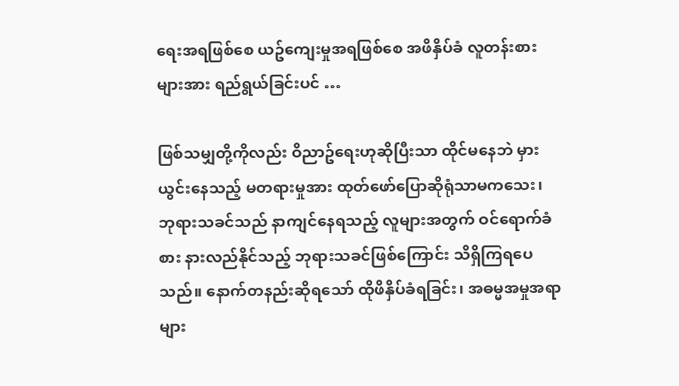ရေးအရဖြစ်စေ ယဥ်ကျေးမှုအရဖြစ်စေ အဖိနှိပ်ခံ လူတန်းစားများအား ရည်ရွယ်ခြင်းပင် …

ဖြစ်သမျှတို့ကိုလည်း ဝိညာဥ်ရေးဟုဆိုပြီးသာ ထိုင်မနေဘဲ မှားယွင်းနေသည့် မတရားမှုအား ထုတ်ဖော်ပြောဆိုရုံသာမကသေး၊ ဘုရားသခင်သည် နာကျင်နေရသည့် လူများအတွက် ဝင်ရောက်ခံစား နားလည်နိုင်သည့် ဘုရားသခင်ဖြစ်ကြောင်း သိရှိကြရပေသည်။ နောက်တနည်းဆိုရသော် ထိုဖိနှိပ်ခံရခြင်း၊ အဓမ္မအမှုအရာများ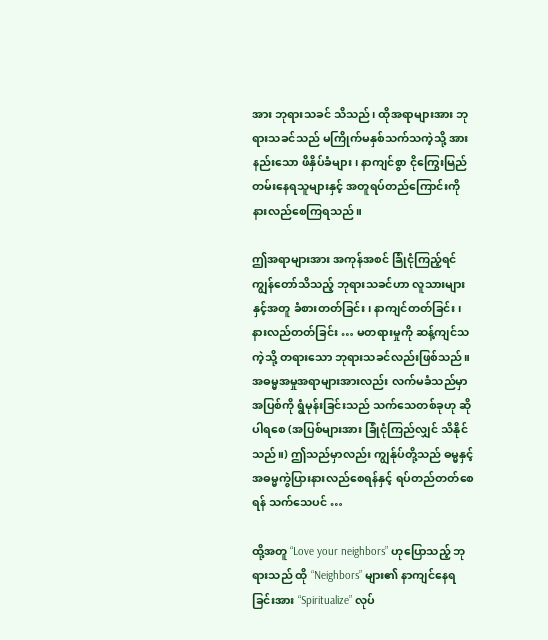အား ဘုရားသခင် သိသည်၊ ထိုအရာများအား ဘုရားသခင်သည် မကြိုက်မနှစ်သက်သကဲ့သို့ အားနည်းသော ဖိနှိပ်ခံများ၊ နာကျင်စွာ ငိုကြွေးမြည်တမ်းနေရသူများနှင့် အတူရပ်တည်ကြောင်းကို နားလည်စေကြရသည်။

ဤအရာများအား အကုန်အစင် ခြုံငုံကြည့်ရင် ကျွန်တော်သိသည့် ဘုရားသခင်ဟာ လူသားများနှင့်အတူ ခံစားတတ်ခြင်း၊ နာကျင်တတ်ခြင်း၊ နားလည်တတ်ခြင်း … မတရားမှုကို ဆန့်ကျင်သကဲ့သို့ တရားသော ဘုရားသခင်လည်းဖြစ်သည်။ အဓမ္မအမှုအရာများအားလည်း လက်မခံသည်မှာ အပြစ်ကို ရွံမုန်းခြင်းသည် သက်သေတစ်ခုဟု ဆိုပါရစေ (အပြစ်များအား ခြုံငုံကြည်လျှင် သိနိုင်သည်။) ဤသည်မှာလည်း ကျွန်ုပ်တို့သည် ဓမ္မနှင့် အဓမ္မကွဲပြားနားလည်စေရန်နှင့် ရပ်တည်တတ်စေရန် သက်သေပင် …

ထို့အတူ “Love your neighbors” ဟုပြောသည့် ဘုရားသည် ထို “Neighbors” များ၏ နာကျင်နေရခြင်းအား “Spiritualize” လုပ်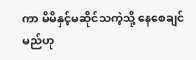ကာ မိမိနှင့်မဆိုင်သကဲ့သို့ နေစေချင်မည်ဟု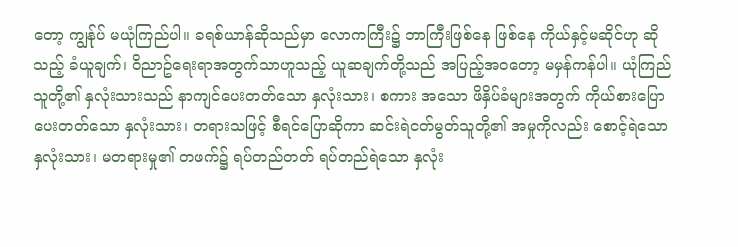တော့ ကျွန်ုပ် မယုံကြည်ပါ။ ခရစ်ယာန်ဆိုသည်မှာ လောကကြီး၌ ဘာကြီးဖြစ်နေ ဖြစ်နေ ကိုယ်နှင့်မဆိုင်ဟု ဆိုသည့် ခံယူချက်၊ ဝိညာဥ်ရေးရာအတွက်သာဟူသည့် ယူဆချက်တို့သည် အပြည့်အဝတော့ မမှန်ကန်ပါ။ ယုံကြည်သူတို့၏ နှလုံးသားသည် နာကျင်ပေးတတ်သော နှလုံးသား၊ စကား အသော ဖိနှိပ်ခံများအတွက် ကိုယ်စားပြောပေးတတ်သော နှလုံးသား၊ တရားသဖြင့် စီရင်ပြောဆိုကာ ဆင်းရဲငတ်မွတ်သူတို့၏ အမှုကိုလည်း စောင့်ရဲသော နှလုံးသား၊ မတရားမှု၏ တဖက်၌ ရပ်တည်တတ် ရပ်တည်ရဲသော နှလုံး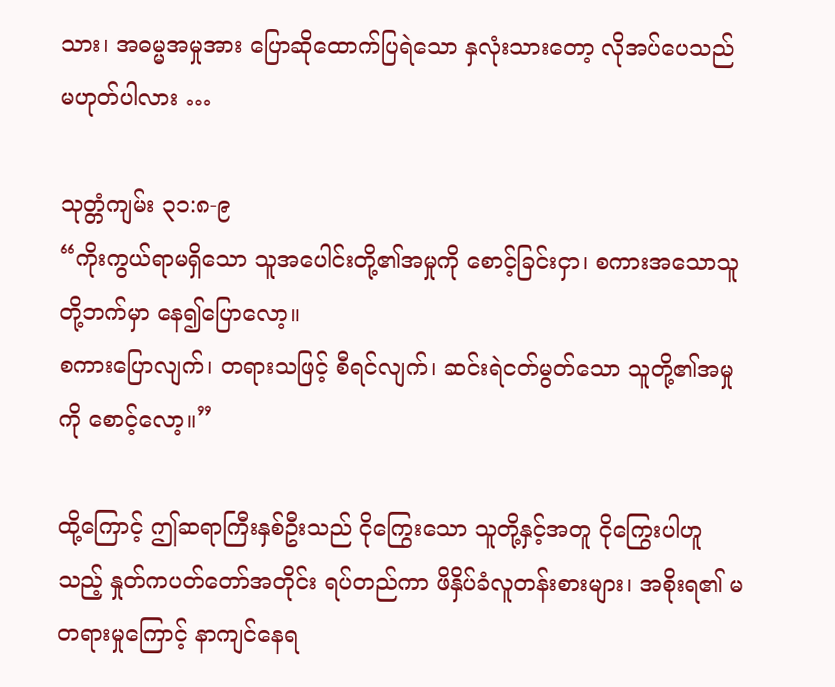သား၊ အဓမ္မအမှုအား ပြောဆိုထောက်ပြရဲသော နှလုံးသားတော့ လိုအပ်ပေသည် မဟုတ်ပါလား …

သုတ္တံကျမ်း ၃၁:၈-၉
“ကိုးကွယ်ရာမရှိသော သူအပေါင်းတို့၏အမှုကို စောင့်ခြင်းငှာ၊ စကားအသောသူတို့ဘက်မှာ နေ၍ပြောလော့။
စကားပြောလျက်၊ တရားသဖြင့် စီရင်လျက်၊ ဆင်းရဲငတ်မွတ်သော သူတို့၏အမှုကို စောင့်လော့။”

ထို့ကြောင့် ဤဆရာကြီးနှစ်ဦးသည် ငိုကြွေးသော သူတို့နှင့်အတူ ငိုကြွေးပါဟူသည့် နှုတ်ကပတ်တော်အတိုင်း ရပ်တည်ကာ ဖိနှိပ်ခံလူတန်းစားများ၊ အစိုးရ၏ မတရားမှုကြောင့် နာကျင်နေရ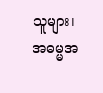သူများ၊ အဓမ္မအ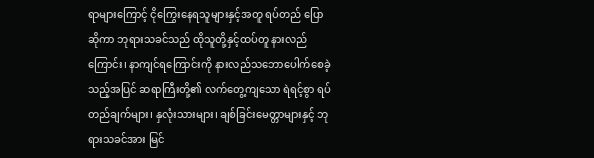ရာများကြောင့် ငိုကြွေးနေရသူများနှင့်အတူ ရပ်တည် ပြောဆိုကာ ဘုရားသခင်သည် ထိုသူတို့နှင့်ထပ်တူ နားလည်ကြောင်း၊ နာကျင်ရကြောင်းကို နားလည်သဘောပေါက်စေခဲ့သည့်အပြင် ဆရာကြီးတို့၏ လက်တွေ့ကျသော ရဲရင့်စွာ ရပ်တည်ချက်များ၊ နှလုံးသားများ၊ ချစ်ခြင်းမေတ္တာများနှင့် ဘုရားသခင်အား မြင်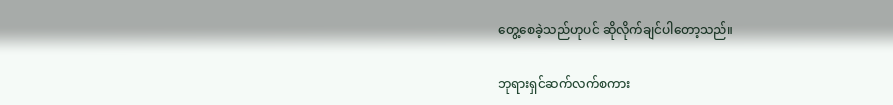တွေ့စေခဲ့သည်ဟုပင် ဆိုလိုက်ချင်ပါတော့သည်။

ဘုရားရှင်ဆက်လက်စကား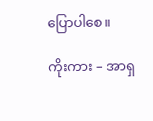ပြောပါစေ။

ကိုးကား – အာရှ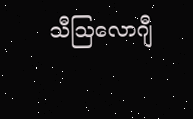သီဩလောဂျီ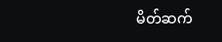မိတ်ဆက်